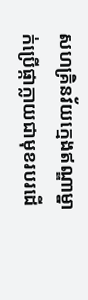សហគ្រិនវ័យក្មេងឥណ្ឌាម្នាក់ប្រើផ្កាក្លាយជាមុខរបរដើ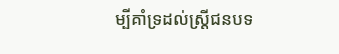ម្បីគាំទ្រដល់ស្ត្រីជនបទ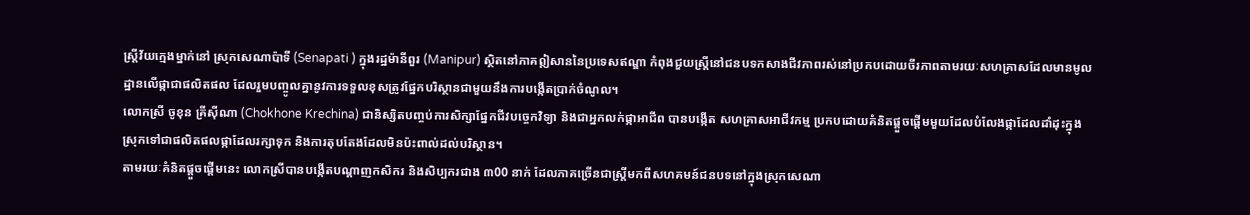ស្រ្តីវ័យក្មេងម្នាក់នៅ ស្រុកសេណាប៉ាទី (Senapati ) ក្នុងរដ្ឋម៉ានីពួរ (Manipur) ស្ថិតនៅភាគឦសាននៃប្រទេសឥណ្ឌា កំពុងជួយស្ត្រីនៅជនបទកសាងជីវភាពរស់នៅប្រកបដោយចីរភាពតាមរយៈសហគ្រាសដែលមានមូលដ្ឋានលើផ្កាជាផលិតផល ដែលរួមបញ្ចូលគ្នានូវការទទួលខុសត្រូវផ្នែកបរិស្ថានជាមួយនឹងការបង្កើតប្រាក់ចំណូល។
លោកស្រី ចូខុន គ្រីស៊ីណា (Chokhone Krechina) ជានិស្សិតបញ្ចប់ការសិក្សាផ្នែកជីវបច្ចេកវិទ្យា និងជាអ្នកលក់ផ្កាអាជីព បានបង្កើត សហគ្រាសអាជីវកម្ម ប្រកបដោយគំនិតផ្តួចផ្តើមមួយដែលបំលែងផ្កាដែលដាំដុះក្នុងស្រុកទៅជាផលិតផលផ្កាដែលរក្សាទុក និងការតុបតែងដែលមិនប៉ះពាល់ដល់បរិស្ថាន។
តាមរយៈគំនិតផ្តួចផ្តើមនេះ លោកស្រីបានបង្កើតបណ្តាញកសិករ និងសិប្បករជាង ៣00 នាក់ ដែលភាគច្រើនជាស្ត្រីមកពីសហគមន៍ជនបទនៅក្នុងស្រុកសេណា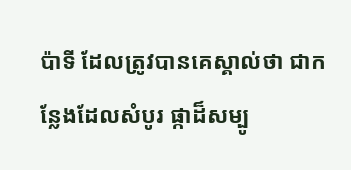ប៉ាទី ដែលត្រូវបានគេស្គាល់ថា ជាកន្លែងដែលសំបូរ ផ្កាដ៏សម្បូ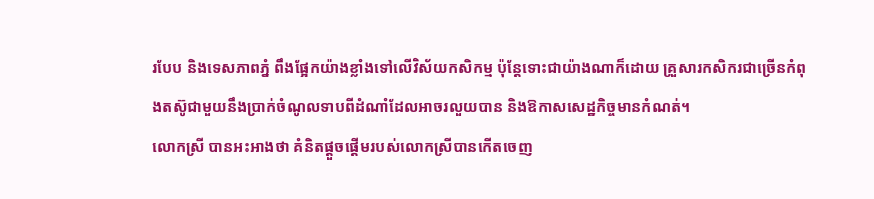របែប និងទេសភាពភ្នំ ពឹងផ្អែកយ៉ាងខ្លាំងទៅលើវិស័យកសិកម្ម ប៉ុន្តែទោះជាយ៉ាងណាក៏ដោយ គ្រួសារកសិករជាច្រើនកំពុងតស៊ូជាមួយនឹងប្រាក់ចំណូលទាបពីដំណាំដែលអាចរលួយបាន និងឱកាសសេដ្ឋកិច្ចមានកំណត់។
លោកស្រី បានអះអាងថា គំនិតផ្តួចផ្តើមរបស់លោកស្រីបានកើតចេញ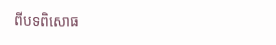ពីបទពិសោធ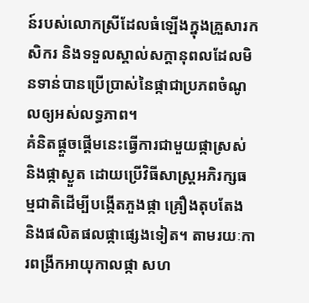ន៍របស់លោកស្រីដែលធំឡើងក្នុងគ្រួសារកសិករ និងទទួលស្គាល់សក្តានុពលដែលមិនទាន់បានប្រើប្រាស់នៃផ្កាជាប្រភពចំណូលឲ្យអស់លទ្ធភាព។
គំនិតផ្តួចផ្តើមនេះធ្វើការជាមួយផ្កាស្រស់ និងផ្កាស្ងួត ដោយប្រើវិធីសាស្រ្តអភិរក្សធម្មជាតិដើម្បីបង្កើតភួងផ្កា គ្រឿងតុបតែង និងផលិតផលផ្កាផ្សេងទៀត។ តាមរយៈការពង្រីកអាយុកាលផ្កា សហ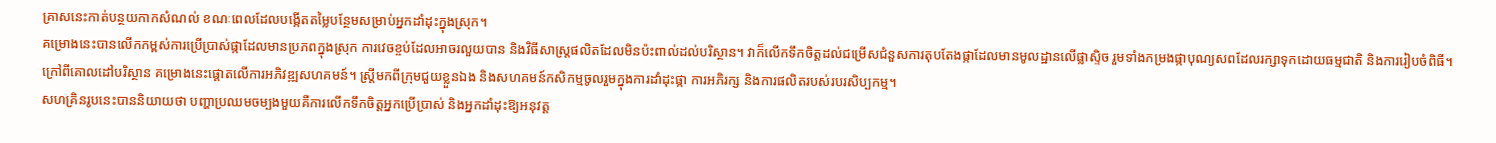គ្រាសនេះកាត់បន្ថយកាកសំណល់ ខណៈពេលដែលបង្កើតតម្លៃបន្ថែមសម្រាប់អ្នកដាំដុះក្នុងស្រុក។
គម្រោងនេះបានលើកកម្ពស់ការប្រើប្រាស់ផ្កាដែលមានប្រភពក្នុងស្រុក ការវេចខ្ចប់ដែលអាចរលួយបាន និងវិធីសាស្រ្តផលិតដែលមិនប៉ះពាល់ដល់បរិស្ថាន។ វាក៏លើកទឹកចិត្តដល់ជម្រើសជំនួសការតុបតែងផ្កាដែលមានមូលដ្ឋានលើផ្លាស្ទិច រួមទាំងកម្រងផ្កាបុណ្យសពដែលរក្សាទុកដោយធម្មជាតិ និងការរៀបចំពិធី។
ក្រៅពីគោលដៅបរិស្ថាន គម្រោងនេះផ្តោតលើការអភិវឌ្ឍសហគមន៍។ ស្ត្រីមកពីក្រុមជួយខ្លួនឯង និងសហគមន៍កសិកម្មចូលរួមក្នុងការដាំដុះផ្កា ការអភិរក្ស និងការផលិតរបស់របរសិប្បកម្ម។
សហគ្រិនរូបនេះបាននិយាយថា បញ្ហាប្រឈមចម្បងមួយគឺការលើកទឹកចិត្តអ្នកប្រើប្រាស់ និងអ្នកដាំដុះឱ្យអនុវត្ត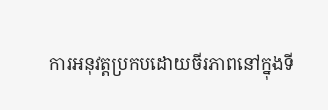ការអនុវត្តប្រកបដោយចីរភាពនៅក្នុងទី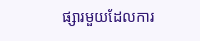ផ្សារមួយដែលការ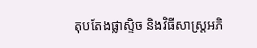តុបតែងផ្លាស្ទិច និងវិធីសាស្រ្តអភិ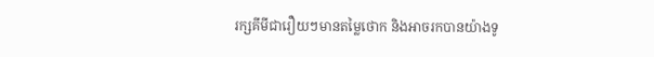រក្សគីមីជារឿយៗមានតម្លៃថោក និងអាចរកបានយ៉ាងទូ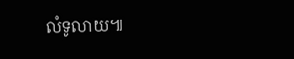លំទូលាយ៕